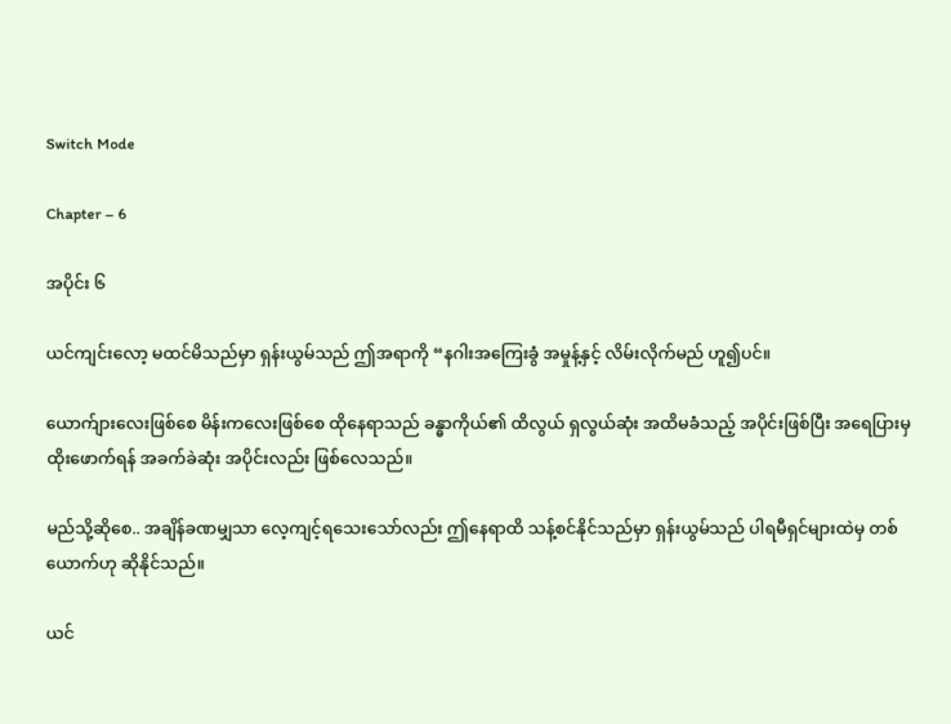Switch Mode

Chapter – 6

အပိုင်း ၆

ယင်ကျင်းလော့ မထင်မိသည်မှာ ရှန်းယွမ်သည် ဤအရာကို “နဂါးအကြေးခွံ အမှုန့်နှင့် လိမ်းလိုက်မည် ဟူ၍ပင်။

ယောက်ျားလေးဖြစ်စေ မိန်းကလေးဖြစ်စေ ထိုနေရာသည် ခန္ဓာကိုယ်၏ ထိလွယ် ရှလွယ်ဆုံး အထိမခံသည့် အပိုင်းဖြစ်ပြီး အရေပြားမှ ထိုးဖောက်ရန် အခက်ခဲဆုံး အပိုင်းလည်း ဖြစ်လေသည်။

မည်သို့ဆိုစေ.. အချိန်ခဏမျှသာ‌ လေ့ကျင့်ရသေးသော်လည်း ဤနေရာထိ သန့်စင်နိုင်သည်မှာ ရှန်းယွမ်သည် ပါရမီရှင်များထဲမှ တစ်ယောက်ဟု ဆိုနိုင်သည်။

ယင်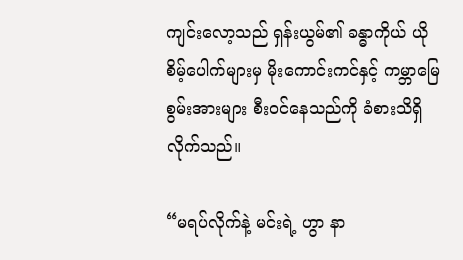ကျင်းလော့သည် ရှန်းယွမ်၏ ခန္ဓာကိုယ် ယိုစိမ့်ပေါက်များမှ မိုးကောင်းကင်နှင့် ကမ္ဘာမြေ စွမ်းအားများ စီးဝင်နေသည်ကို ခံစားသိရှိလိုက်သည်။

“မရပ်လိုက်နဲ့ မင်းရဲ့ ဟွာ နာ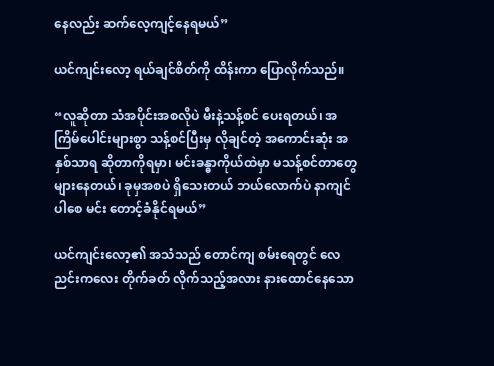နေလည်း ဆက်လေ့ကျင့်နေရမယ်”

ယင်ကျင်းလော့ ရယ်ချင်စိတ်ကို ထိန်းကာ ပြောလိုက်သည်။

“လူဆိုတာ သံအပိုင်းအစလိုပဲ မီးနဲ့သန့်စင် ပေးရတယ်၊ အကြိမ်ပေါင်းများစွာ သန့်စင်ပြီးမှ လိုချင်တဲ့ အကောင်းဆုံး အနှစ်သာရ ဆိုတာကိုရမှာ၊ မင်းခန္ဓာကိုယ်ထဲမှာ မသန့်စင်တာတွေ များနေတယ်၊ ခုမှအစပဲ ရှိသေးတယ် ဘယ်လောက်ပဲ နာကျင်ပါစေ မင်း တောင့်ခံနိုင်ရမယ်”

ယင်ကျင်းလော့၏ အသံသည် တောင်ကျ စမ်းရေတွင် လေညင်းကလေး တိုက်ခတ် လိုက်သည့်အလား နားထောင်နေသော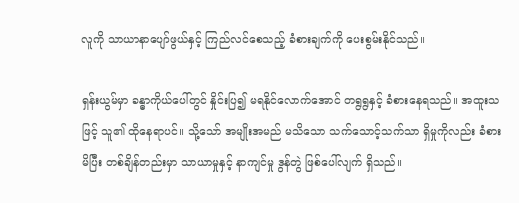လူကို သာယာနာပျော်ဖွယ်နှင့် ကြည်လင်စေသည့် ခံစားချက်ကို ပေးစွမ်းနိုင်သည်။

ရှန်းယွမ်မှာ ခန္ဓာကိုယ်ပေါ်တွင် နှိုင်းပြ၍ မရ‌နိုင်လောက်အောင် တရွရွနှင့် ခံစားနေရသည်။ အထူးသဖြင့် သူ၏ ထိုနေရာပင်။ သို့သော် အမျိုးအမည် မသိသော သက်သောင့်သက်သာ ရှိမှုကိုလည်း ခံစားမိပြီး တစ်ချိန်တည်းမှာ သာယာမှုနှင့် နာကျင်မှု ဒွန်တွဲ ဖြစ်ပေါ်လျက် ရှိသည်။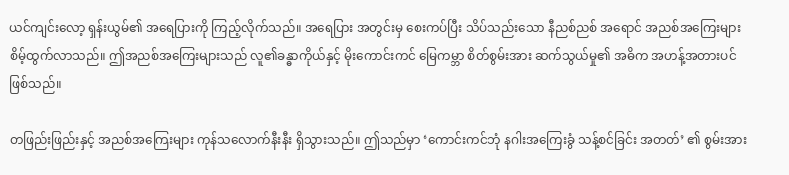ယင်ကျင်းလော့ ရှန်းယွမ်၏ အရေပြားကို ကြည့်လိုက်သည်။ အရေပြား အတွင်းမှ စေးကပ်ပြီး သိပ်သည်းသော နီညစ်ညစ် အရောင် အညစ်အကြေးများ စိမ့်ထွက်လာသည်။ ဤအညစ်အကြေးများသည် လူ၏ခန္ဓာကိုယ်နှင့် မိုးကောင်းကင် မြေကမ္ဘာ စိတ်စွမ်းအား ဆက်သွယ်မှု၏ အဓိက အဟန့်အတားပင် ဖြစ်သည်။

တဖြည်းဖြည်းနှင့် အညစ်အကြေးများ ကုန်သလောက်နီးနီး ရှိသွားသည်။ ဤသည်မှာ ‘ကောင်းကင်ဘုံ နဂါးအကြေးခွံ သန့်စင်ခြင်း အတတ်’ ၏ စွမ်းအား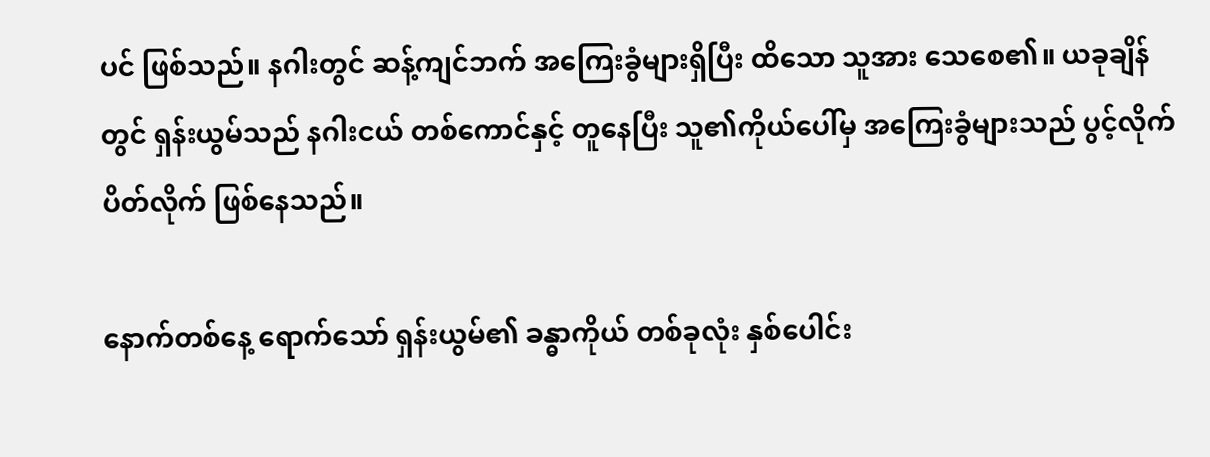ပင် ဖြစ်သည်။ နဂါးတွင် ဆန့်ကျင်ဘက် အကြေးခွံများရှိပြီး ထိသော သူအား သေစေ၏။ ယခုချိန်တွင် ရှန်းယွမ်သည် နဂါးငယ် တစ်ကောင်နှင့် တူနေပြီး သူ၏ကိုယ်ပေါ်မှ အကြေးခွံများသည် ပွင့်လိုက် ပိတ်လိုက် ဖြစ်နေသည်။

နောက်တစ်နေ့ ရောက်သော် ရှန်းယွမ်၏ ခန္ဓာကိုယ် တစ်ခုလုံး နှစ်ပေါင်း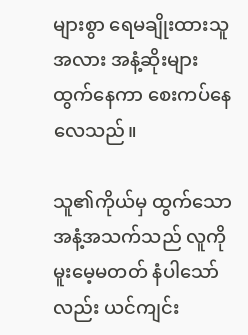များစွာ ရေမချိုးထားသူအလား အနံ့ဆိုးများ ထွက်နေကာ စေးကပ်နေလေသည်။

သူ၏ကိုယ်မှ ထွက်သော အနံ့အသက်သည် လူကို မူးမေ့မတတ် နံပါသော်လည်း ယင်ကျင်း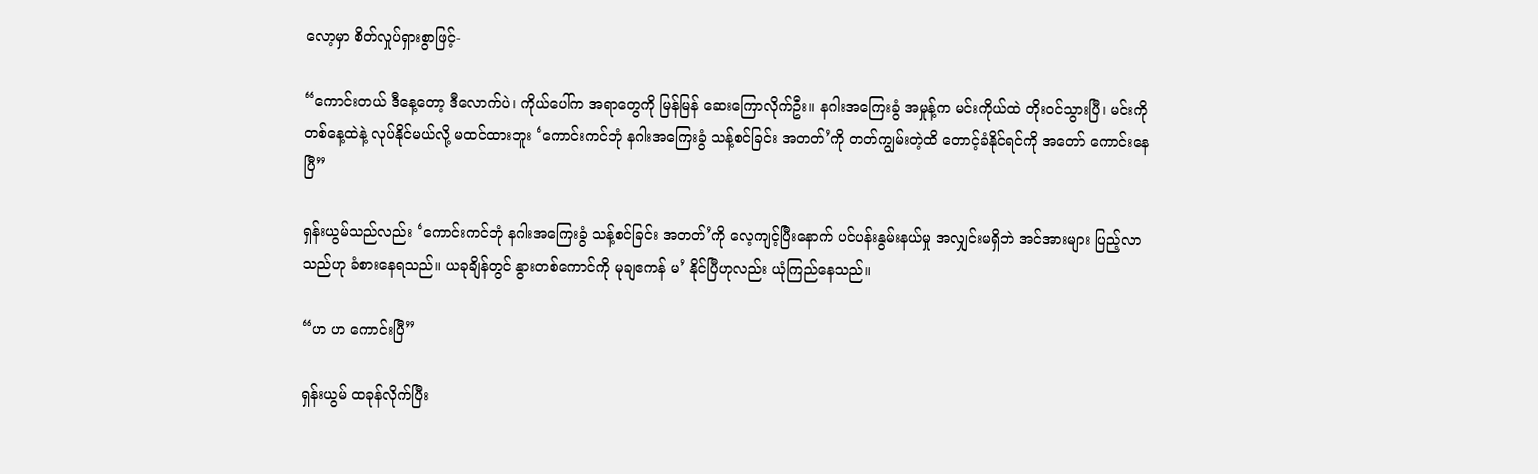လော့မှာ စိတ်လှုပ်ရှားစွာဖြင့်-

“ကောင်းတယ် ဒီနေ့တော့ ဒီလောက်ပဲ၊ ကိုယ်ပေါ်က အရာတွေကို မြန်မြန် ဆေးကြောလိုက်ဦး။ နဂါးအကြေးခွံ အမှုန့်က မင်းကိုယ်ထဲ တိုးဝင်သွားပြီ၊ မင်းကို တစ်နေ့ထဲနဲ့ လုပ်နိုင်မယ်လို့ မထင်ထားဘူး ‘ကောင်းကင်ဘုံ နဂါးအကြေးခွံ သန့်စင်ခြင်း အတတ်’ကို တတ်ကျွမ်းတဲ့ထိ တောင့်ခံနိုင်ရင်ကို အတော် ကောင်းနေပြီ”

ရှန်းယွမ်သည်လည်း ‘ကောင်းကင်ဘုံ နဂါးအကြေးခွံ သန့်စင်ခြင်း အတတ်’ကို လေ့ကျင့်ပြီးနောက် ပင်ပန်းနွမ်းနယ်မှု အလျှင်းမရှိဘဲ အင်အားများ ပြည့်လာသည်ဟု ခံစားနေရသည်။ ယခုချိန်တွင် နွားတစ်ကောင်ကို မုချဧကန် မ’ နိုင်ပြီဟုလည်း ယုံကြည်နေသည်။

“ဟ ဟ ကောင်းပြီ”

ရှန်းယွမ် ထခုန်လိုက်ပြီး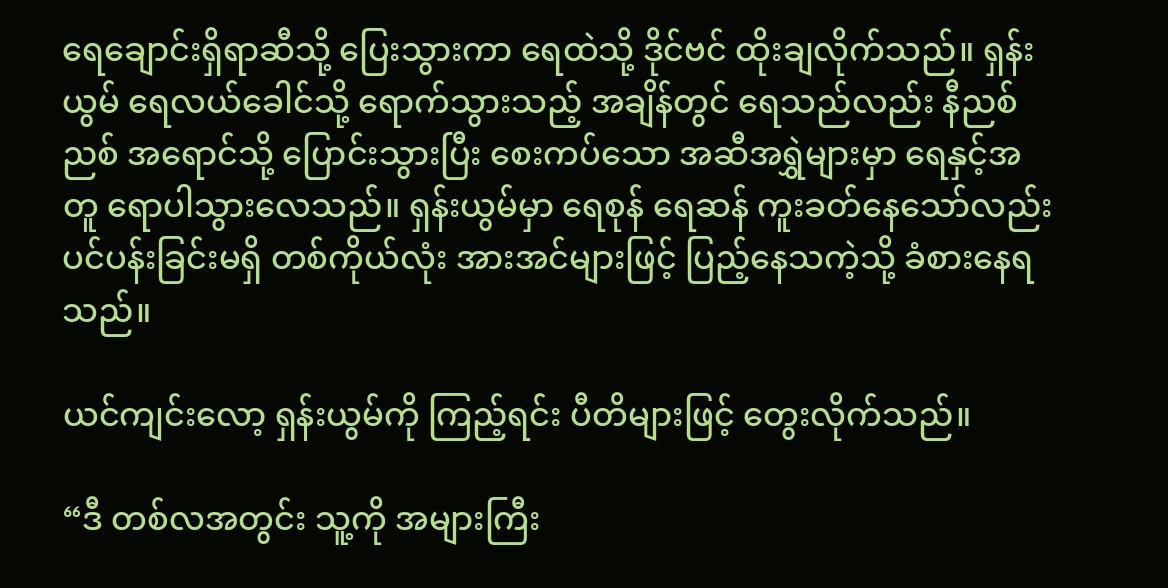ရေ‌ချောင်းရှိရာဆီသို့ ပြေးသွားကာ ရေထဲသို့ ဒိုင်ဗင် ထိုးချလိုက်သည်။ ရှန်းယွမ် ရေလယ်ခေါင်သို့ ရောက်သွားသည့် အချိန်တွင် ရေသည်လည်း နီညစ်ညစ် အရောင်သို့ ပြောင်းသွားပြီး စေးကပ်သော အဆီအရွှဲများမှာ ရေနှင့်အတူ ရောပါသွားလေသည်။ ရှန်းယွမ်မှာ ရေစုန် ရေဆန် ကူးခတ်နေသော်လည်း ပင်ပန်းခြင်းမရှိ တစ်ကိုယ်လုံး အားအင်များဖြင့် ပြည့်နေသကဲ့သို့ ခံစားနေရသည်။

ယင်ကျင်းလော့ ရှန်းယွမ်ကို ကြည့်ရင်း ပီတိများဖြင့် တွေးလိုက်သည်။

“ဒီ တစ်လအတွင်း သူ့ကို အများကြီး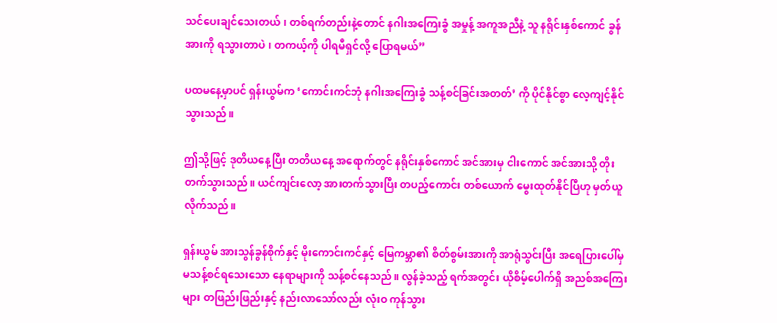သင်ပေးချင်သေးတယ်၊ တစ်ရက်တည်းနဲ့တောင် နဂါးအကြေးခွံ အမှုန့် အကူအညီနဲ့ သူ နရိုင်းနှစ်ကောင် ခွန်အားကို ရသွားတာပဲ၊ တကယ့်ကို ပါရမီရှင်လို့ ပြောရမယ်”

ပထမနေ့မှာပင် ရှန်းယွမ်က ‘ကောင်းကင်ဘုံ နဂါးအကြေးခွံ သန့်စင်ခြင်းအတတ်’ ကို ပိုင်နိုင်စွာ လေ့ကျင့်နိုင်သွားသည်။

ဤသို့ဖြင့် ဒုတိယ‌နေ့ပြီး တတိယနေ့ အရောက်တွင် နရိုင်းနှစ်ကောင် အင်အားမှ ငါးကောင် အင်အားသို့ တိုးတက်သွားသည်။ ယင်ကျင်းလော့ အားတက်သွားပြီး တပည့်ကောင်း တစ်ယောက် မွေးထုတ်နိုင်ပြီဟု မှတ်ယူလိုက်သည်။

ရှန်းယွမ် အားသွန်ခွန်စိုက်နှင့် မိုးကောင်းကင်နှင့် မြေကမ္ဘာ၏ စိတ်စွမ်းအားကို အာရုံသွင်းပြီး အရေပြားပေါ်မှ မသန့်စင်ရသေးသော နေရာများကို သန့်စင်နေသည်။ လွန်ခဲ့သည့် ရက်အတွင်း ယိုစိမ့်ပေါက်ရှိ အညစ်အကြေးများ တဖြည်းဖြည်းနှင့် နည်းလာသော်လည်း လုံးဝ ကုန်သွား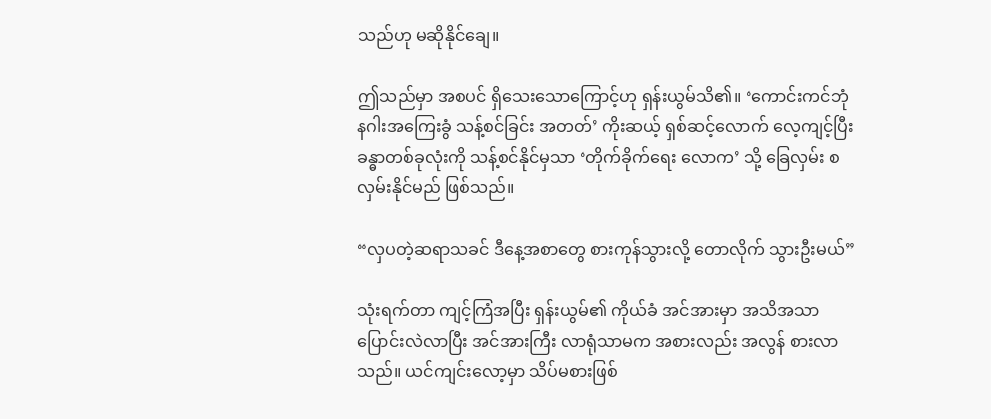သည်ဟု မဆိုနိုင်ချေ။

ဤသည်မှာ အစပင် ရှိသေးသောကြောင့်ဟု ရှန်းယွမ်သိ၏။ ‘ကောင်းကင်ဘုံ နဂါးအကြေးခွံ သန့်စင်ခြင်း အတတ်’ ကိုးဆယ့် ရှစ်ဆင့်လောက် လေ့ကျင့်ပြီး ခန္ဓာတစ်ခုလုံးကို သန့်စင်နိုင်မှသာ ‘တိုက်ခိုက်ရေး လောက’ သို့ ခြေလှမ်း စလှမ်းနိုင်မည် ဖြစ်သည်။

“လှပတဲ့ဆရာသခင် ဒီနေ့အစာတွေ စားကုန်သွားလို့ တောလိုက် သွားဦးမယ်”

သုံးရက်တာ ကျင့်ကြံအပြီး ရှန်းယွမ်၏ ကိုယ်ခံ အင်အားမှာ အသိအသာ ပြောင်းလဲလာပြီး အင်အားကြီး လာရုံသာမက အစားလည်း အလွန် စားလာသည်။ ယင်ကျင်းလော့မှာ သိပ်မစားဖြစ်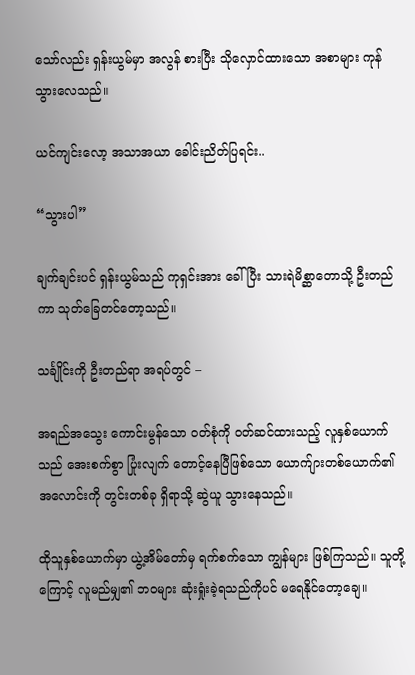သော်လည်း ရှန်းယွမ်မှာ အလွန် စားပြီး သိုလှောင်ထားသော အစာများ ကုန်သွားလေသည်။

ယင်ကျင်းလော့ အသာအယာ ခေါင်းညိတ်ပြရင်း..

“သွားပါ”

ချက်ချင်းပင် ရှန်းယွမ်သည် ကုရှင်းအား ခေါ်ပြီး သားရဲမိစ္ဆာတောသို့ ဦးတည်ကာ သုတ်ခြေတင်တော့သည်။

သင်္ချိုင်းကို ဦးတည်ရာ အရပ်တွင် –

အရည်အသွေး ကောင်းမွန်သော ဝတ်စုံကို ဝတ်ဆင်ထားသည့် လူနှစ်ယောက်သည် အေးစက်စွာ ပြုံးလျက် ‌တောင့်နေပြီဖြစ်သော ယောက်ျားတစ်ယောက်၏ အလောင်းကို တွင်းတစ်ခု ရှိရာသို့ ဆွဲယူ သွားနေသည်။

ထိုသူနှစ်ယောက်မှာ ယွဲ့အိမ်တော်မှ ရက်စက်သော ကျွန်များ ဖြစ်ကြသည်။ သူတို့ကြောင့် လူမည်မျှ၏ ဘဝများ ဆုံးရှုံးခဲ့ရသည်ကိုပင် မရေနိုင်တော့ချေ။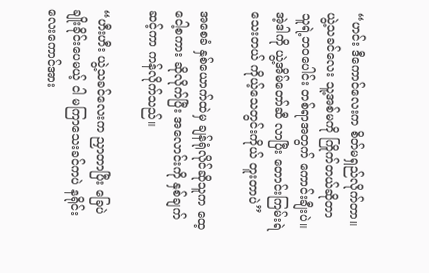“ဟင်း ဒီကောင်လေးက စိတ်မရှည်လိုက်တာ။ ယွဲ့သခင်လေး သူ့အစ်မကို ကြိုက်တယ်ဆိုတာ သူရဲ့ဘဝ‌ပေါင်း တစ်ရာအတွက် ကောင်းချီးပဲ။ အဲ့ဒါကို ယွဲ့အိမ်တော်ဆီ လာပြီး တောင်းကြမ်းရဲသေးတယ် ကိုယ့်သေတွင်းကိုယ် တူးတာပဲ”

အစေခံ နှစ်ယောက်ထဲမှ ချန်ရုံလိုင်ဆိုသူက ထေ့ငေါ့စကား ဆိုလိုက်ပြီး အလောင်းကို နှစ်ချက် ဆင့်ကာ ကန်လိုက်သည်။

“ဟီးဟီး ယွဲ့သခင်လေးက ညှာတာပြီး ခြေပဲ ချိုးခိုင်းပေမယ့် ငါ မကြာသေးခင်ကပဲ နရိုင်းလေးကောင်အား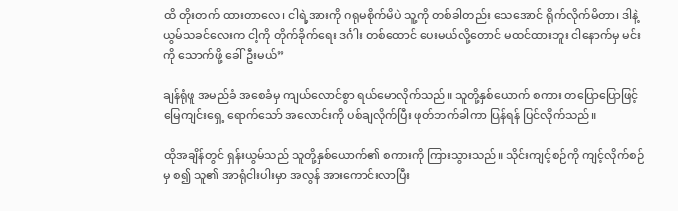ထိ တိုးတက် ထားတာလေ၊ ငါရဲ့အားကို ဂရုမစိုက်မိပဲ သူ့ကို တစ်ခါတည်း သေအောင် ရိုက်လိုက်မိတာ၊ ဒါနဲ့ ယွမ်သခင်လေးက ငါ့ကို တိုက်ခိုက်ရေး ဒင်္ဂါး တစ်‌ထောင် ပေးမယ်လို့တောင် မထင်ထားဘူး ငါ‌နောက်မှ မင်းကို သောက်ဖို့ ခေါ်ဦးမယ်”

ချန်ရုံဖူ အမည်ခံ အစေခံမှ ကျယ်လောင်စွာ ရယ်မောလိုက်သည်။ သူတို့နှစ်ယောက် စကား တပြောပြောဖြင့် မြေကျင်းရှေ့ ရောက်သော် အလောင်းကို ပစ်ချလိုက်ပြီး ဖုတ်ဘက်ခါကာ ပြန်ရန် ပြင်လိုက်သည်။

ထိုအချိန်တွင် ရှန်းယွမ်သည် သူတို့နှစ်ယောက်၏ စကားကို ကြားသွားသည်။ သိုင်းကျင့်စဉ်ကို ကျင့်လိုက်စဉ်မှ စ၍ သူ၏ အာရုံငါးပါးမှာ အလွန် အားကောင်းလာပြီး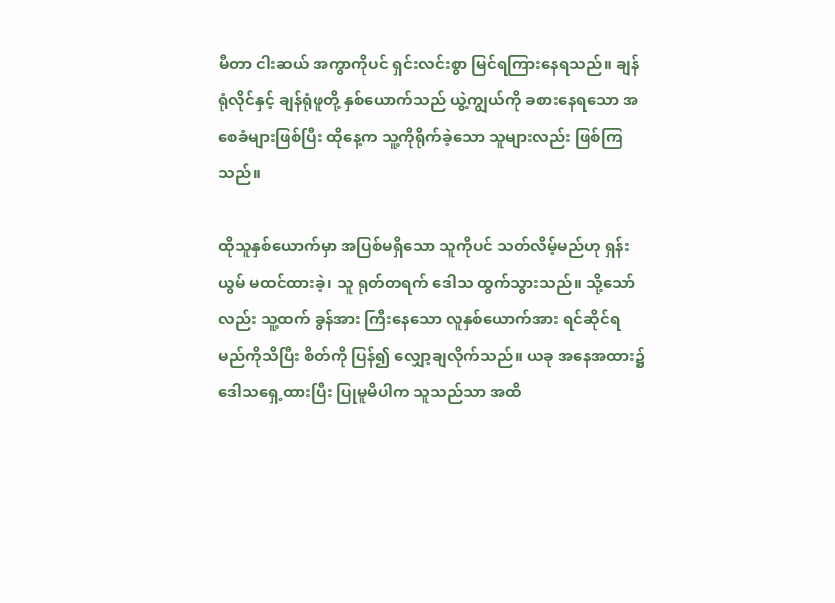မီတာ ငါးဆယ် အကွာကိုပင် ရှင်းလင်းစွာ မြင်ရကြားနေရသည်။ ချန်ရုံလိုင်နှင့် ချန်ရုံဖူတို့ နှစ်ယောက်သည် ယွဲ့ကျွယ်ကို ခစားနေရသော အစေခံများဖြစ်ပြီး ထိုနေ့က သူ့ကိုရိုက်ခဲ့သော သူများလည်း ဖြစ်ကြသည်။

ထိုသူနှစ်ယောက်မှာ အပြစ်မရှိသော သူကိုပင် သတ်လိမ့်မည်ဟု ရှန်းယွမ် မထင်ထားခဲ့၊ သူ ရုတ်တရက် ဒေါသ ထွက်သွားသည်။ သို့သော်လည်း သူ့ထက် ခွန်အား ကြီးနေသော လူနှစ်ယောက်အား ရင်ဆိုင်ရမည်ကိုသိပြီး စိတ်ကို ပြန်၍ လျှော့ချလိုက်သည်။ ယခု အနေအထား၌ ဒေါသရှေ့ထားပြီး ပြုမူမိပါက သူသည်သာ အထိ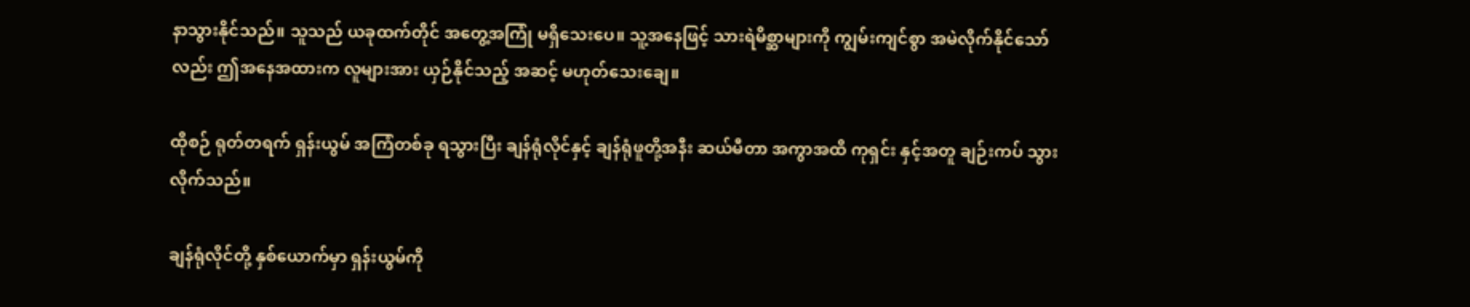နာသွားနိုင်သည်။ သူသည် ယခုထက်တိုင် အတွေ့အကြုံ မရှိသေးပေ။ သူ့အနေဖြင့် သားရဲမိစ္ဆာများကို ကျွမ်းကျင်စွာ အမဲလိုက်နိုင်သော်လည်း ဤအနေအထားက လူများအား ယှဉ်နိုင်သည့် အဆင့် မဟုတ်သေးချေ။

ထိုစဉ် ရုတ်တရက် ရှန်းယွမ် အကြံတစ်ခု ရသွားပြီး ချန်ရုံလိုင်နှင့် ချန်ရုံဖူတို့အနီး ဆယ်မီတာ အကွာအထိ ကုရှင်း နှင့်အတူ ချဉ်းကပ် သွားလိုက်သည်။

ချန်ရုံလိုင်တို့ နှစ်ယောက်မှာ ရှန်းယွမ်ကို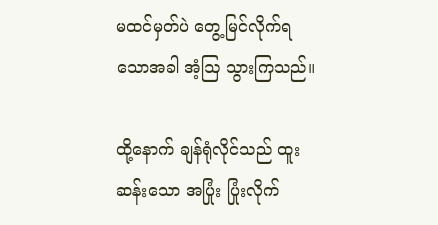မထင်မှတ်ပဲ တွေ့မြင်လိုက်ရသောအခါ အံ့ဩ သွားကြသည်။

ထို့နောက် ချန်ရုံလိုင်သည် ထူးဆန်းသော အပြုံး ပြုံးလိုက်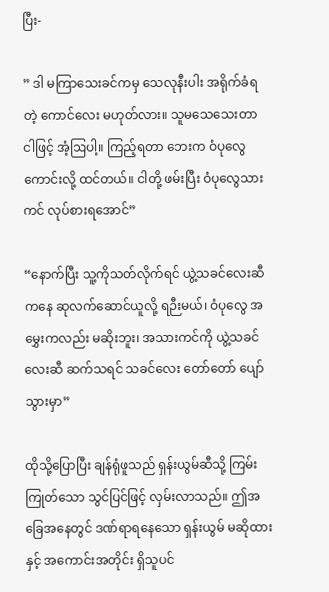ပြီး-

” ဒါ မကြာသေးခင်ကမှ သေလုနီးပါး အရိုက်ခံရတဲ့ ကောင်လေး မဟုတ်လား။ သူမသေသေးတာ ငါဖြင့် အံ့ဩပါ့။ ကြည့်‌ရတာ ဘေးက ဝံပုလွေ ကောင်းလို့ ထင်တယ်။ ငါတို့ ဖမ်းပြီး ဝံပုလွေသားကင် လုပ်စားရအောင်”

“နောက်ပြီး သူ့ကိုသတ်လိုက်ရင် ယွဲ့သခင်လေးဆီကနေ ဆုလက်ဆောင်ယူလို့ ရဉီးမယ်၊ ဝံပုလွေ အမွှေးကလည်း မဆိုးဘူး၊ အသားကင်ကို ယွဲ့သခင်လေးဆီ ဆက်သရင် သခင်လေး တော်တော် ပျော်သွားမှာ”

ထိုသို့ပြောပြီး ချန်ရုံဖူသည် ရှန်းယွမ်ဆီသို့ ကြမ်းကြုတ်သော သွင်ပြင်ဖြင့် လှမ်းလာသည်။ ဤအခြေအနေတွင် ဒဏ်ရာရနေသော ရှန်းယွမ် မဆိုထားနှင့် အကောင်းအတိုင်း ရှိသူပင်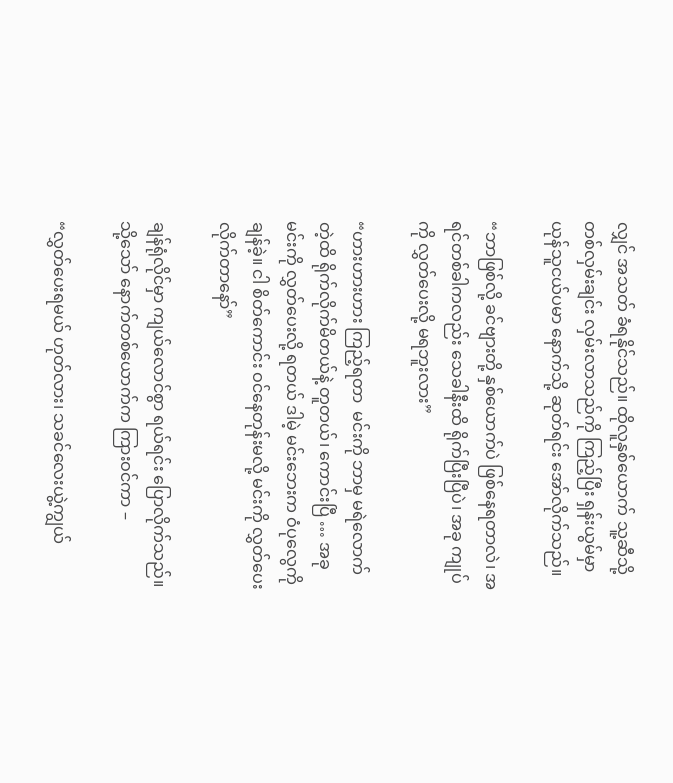လျှင် အသတ် ခံရနိုင်သည်။ ထိုလူနှစ်ယောက် သူ့ဆီသို့ တစ်လှမ်းချင်း လှမ်းလာသည်ကို ကြည့်ပြီး ရှန်းယွမ်မှာ ယုန်သူငယ်ပမာ နောက်သို့‌ ဆုတ်ရင်း အော်လိုက်သည်။

“ဘာဖြစ်လို့ ခင်ဗျားတို့ နှစ်ယောက်ပဲ ဖြစ်နေရတာလဲ၊ အရင်တစ်ခါကလည်း သေခါနီးထိ ရိုက်ပြီးပြီပဲ၊ အခု ကျုပ်ကို လွှတ်ပေးလို့ မရဘူးလား”

“ဟားဟားဟား ကြည့်ရတာ  မင်းကို ဘာမှ မရဲလောက်တဲ့ထိ ရိုက်လိုက်မိတယ်နဲ့ တူတယ်၊ ကောင်းပြီ … အခု မင်းကို လွှတ်ပေးလို့ ရတယ် ဒါမဲ့ မင်းဘေးက ဝံပုလွေကို ချန်ခဲ့။ ငါ စိတ်ကောင်း ဝင်နေတုန်းမလို့ မင်းကို လွှတ်ပေးလိုက်တာနော်”

ချန်ရုံလိုင်မှာ ကျယ်လောင်စွာ ရယ်ရင်း ပြောလိုက်သည်။ သို့သော် နောက်တစ်ယောက်က ကြားဝင်ကာ –

“လွှတ်ပေးရမယ် ဟုတ်လား၊ သခင်လေးယွဲ့ကျွယ်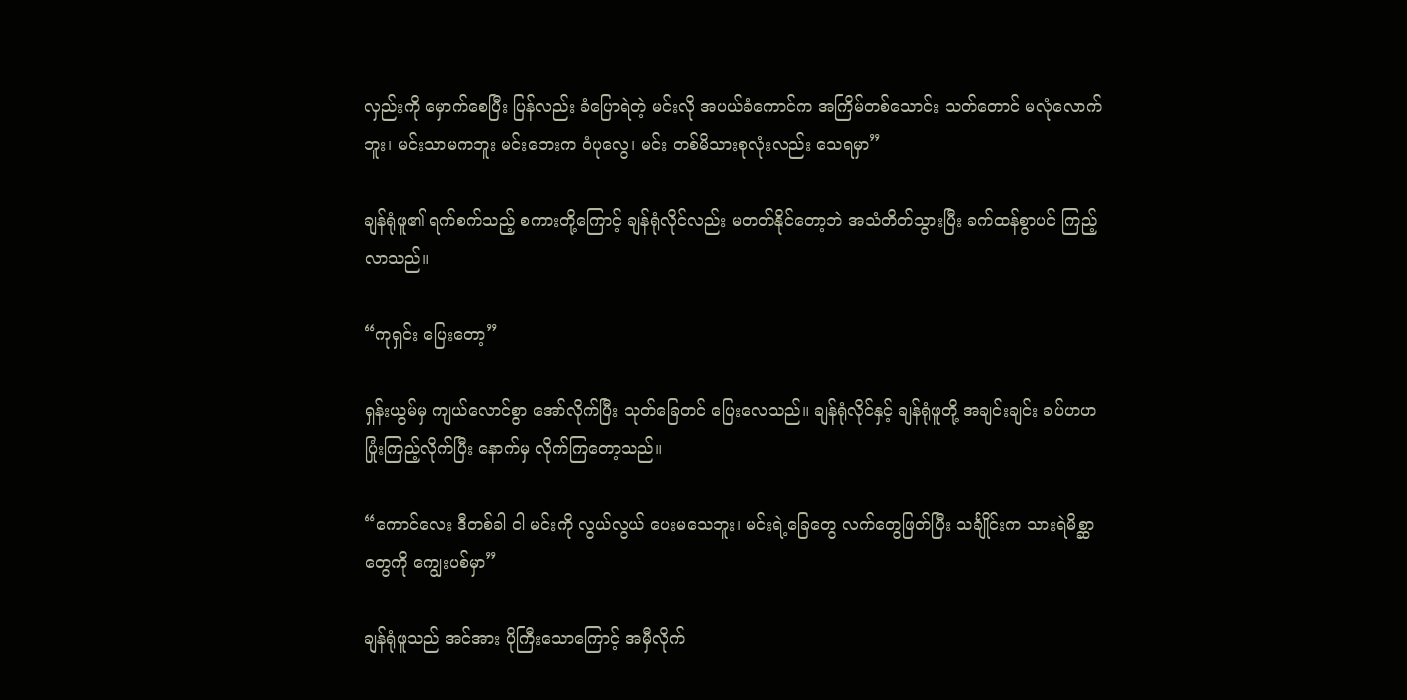လှည်းကို မှောက်စေပြီး ပြန်လည်း ခံပြောရဲတဲ့ မင်းလို အပယ်ခံကောင်က အကြိမ်တစ်သောင်း သတ်တောင် မလုံလောက်ဘူး၊ မင်းသာမကဘူး မင်းဘေးက ဝံပုလွေ၊ မင်း တစ်မိသားစုလုံးလည်း သေရမှာ”

ချန်ရုံဖူ၏ ရက်စက်သည့် စကားတို့ကြောင့် ချန်ရုံလိုင်လည်း မတတ်နိုင်တော့ဘဲ အသံတိတ်သွားပြီး ခက်ထန်စွာပင် ကြည့်လာသည်။

“ကုရှင်း ပြေးတော့”

ရှန်းယွမ်မှ ကျယ်လောင်စွာ အော်လိုက်ပြီး သုတ်ခြေတင် ပြေးလေသည်။ ချန်ရုံလိုင်နှင့် ချန်ရုံဖူတို့ အချင်းချင်း ခပ်ဟဟ ပြုံးကြည့်လိုက်ပြီး နောက်မှ လိုက်ကြတော့သည်။

“ကောင်လေး ဒီတစ်ခါ ငါ မင်းကို လွယ်လွယ် ပေးမသေဘူး၊ မင်းရဲ့ခြေတွေ လက်တွေဖြတ်ပြီး သင်္ချိုင်းက သားရဲမိစ္ဆာတွေကို ကျွေးပစ်မှာ”

ချန်ရုံဖူသည် အင်အား ပိုကြီးသောကြောင့် အမှီလိုက်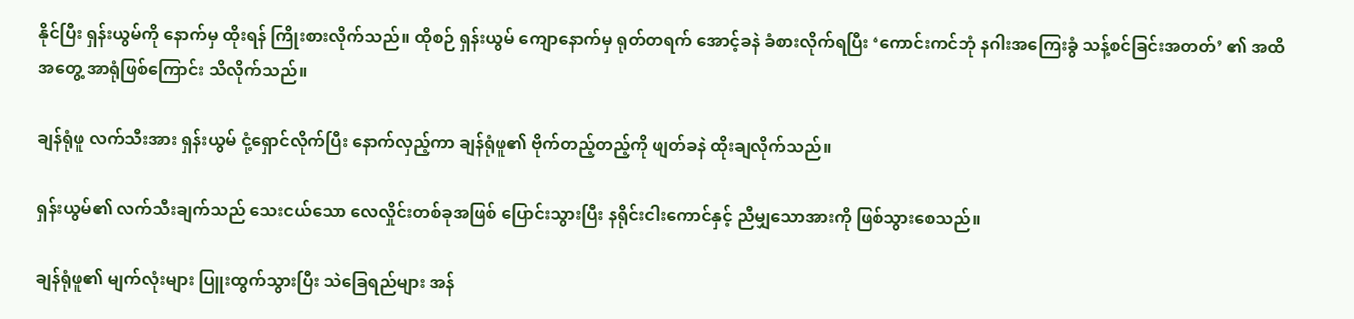နိုင်ပြီး ရှန်းယွမ်ကို‌ နောက်မှ ထိုးရန် ကြိုးစားလိုက်သည်။ ထိုစဉ် ရှန်းယွမ် ကျောနောက်မှ ရုတ်တရက် အောင့်ခနဲ ခံစားလိုက်ရပြီး ‘ကောင်းကင်ဘုံ နဂါးအကြေးခွံ သန့်စင်ခြင်းအတတ်’ ၏ အထိအတွေ့ အာရုံဖြစ်ကြောင်း သိလိုက်သည်။

ချန်ရုံဖူ လက်သီးအား ရှန်းယွမ် ငုံ့ရှောင်လိုက်ပြီး နောက်လှည့်ကာ ချန်ရုံဖူ၏ ဗိုက်တည့်တည့်ကို ဖျတ်ခနဲ ထိုးချလိုက်သည်။

ရှန်းယွမ်၏ လက်သီးချက်သည် သေးငယ်သော လေလှိုင်းတစ်ခုအဖြစ် ပြောင်းသွားပြီး နရိုင်းငါးကောင်နှင့် ညီမျှသောအားကို ဖြစ်သွားစေသည်။

ချန်ရုံဖူ၏ မျက်လုံးများ ပြူးထွက်သွားပြီး သဲခြေရည်များ အန်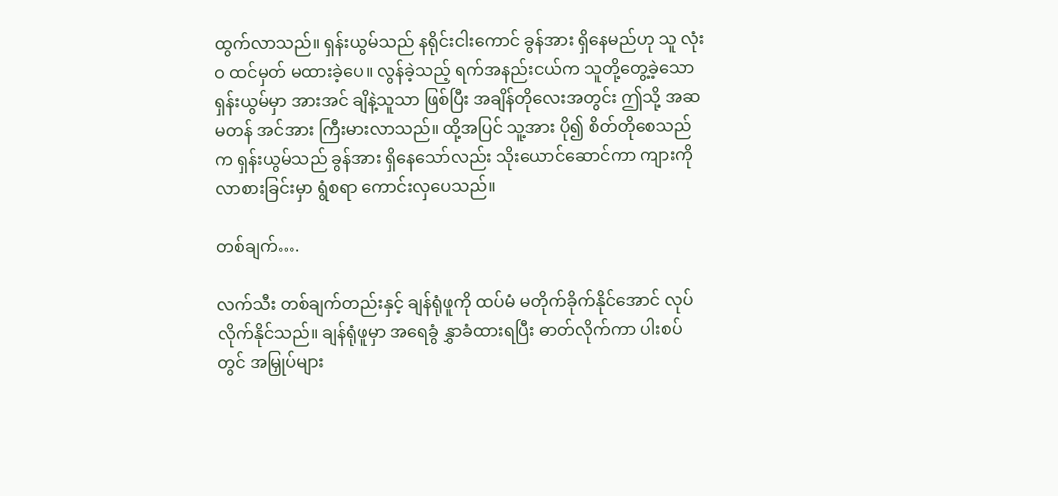ထွက်လာသည်။ ရှန်းယွမ်သည် နရိုင်းငါးကောင် ခွန်အား ရှိနေမည်ဟု သူ လုံးဝ ထင်မှတ် မထားခဲ့ပေ။ လွန်ခဲ့သည့် ရက်အနည်းငယ်က သူတို့တွေ့ခဲ့သော ရှန်းယွမ်မှာ အားအင် ချိနဲ့သူသာ ဖြစ်ပြီး အချိန်တိုလေးအတွင်း ဤသို့ အဆမတန် အင်အား ကြီးမားလာသည်။ ထို့အပြင် သူ့အား ပို၍ စိတ်တိုစေသည်က ရှန်းယွမ်သည် ခွန်အား ရှိနေသော်လည်း သိုးယောင်ဆောင်ကာ ကျားကို လာစားခြင်းမှာ ရွံစရာ ကောင်းလှပေသည်။

တစ်ချက်….

လက်သီး တစ်ချက်တည်းနှင့် ချန်ရုံဖူကို ထပ်မံ မတိုက်ခိုက်နိုင်အောင် လုပ်လိုက်နိုင်သည်။ ချန်ရုံဖူမှာ အရေခွံ နွှာခံထားရပြီး ဓာတ်လိုက်ကာ ပါးစပ်တွင် အမြှုပ်များ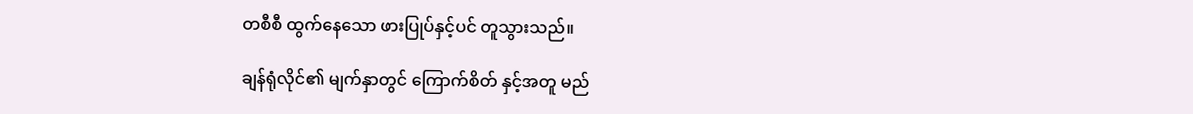တစီစီ ထွက်နေသော ဖားပြုပ်နှင့်ပင် တူသွားသည်။

ချန်ရုံလိုင်၏ မျက်နှာတွင် ကြောက်စိတ် နှင့်အတူ မည်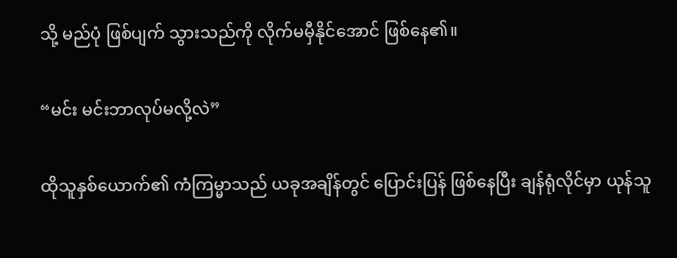သို့ မည်ပုံ ဖြစ်ပျက် သွားသည်ကို လိုက်မမှီနိုင်အောင် ဖြစ်နေ၏။

“မင်း မင်းဘာလုပ်မလို့လဲ”

ထိုသူနှစ်ယောက်၏ ကံကြမ္မာသည် ယခုအချိန်တွင် ပြောင်းပြန် ဖြစ်နေပြီး ချန်ရုံလိုင်မှာ ယုန်သူ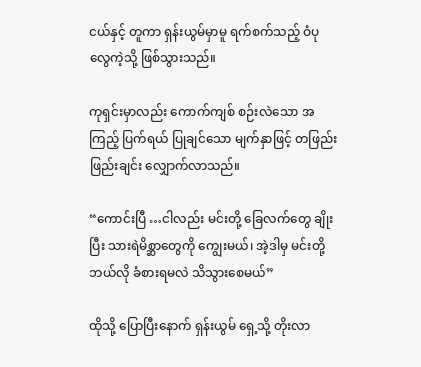ငယ်နှင့် တူကာ ရှန်းယွမ်မှာမူ ရက်စက်သည့် ဝံပုလွေကဲ့သို့ ဖြစ်သွားသည်။

ကုရှင်းမှာလည်း ကောက်ကျစ် စဉ်းလဲသော အကြည့် ပြက်ရယ် ပြုချင်သော မျက်နှာဖြင့် တဖြည်းဖြည်းချင်း လျှောက်လာသည်။

“ကောင်းပြီ …ငါလည်း မင်းတို့ ခြေလက်တွေ ချိုးပြီး သားရဲမိစ္ဆာတွေကို ကျွေးမယ်၊ အဲ့ဒါမှ မင်းတို့ ဘယ်လို ခံစားရမလဲ သိသွားစေမယ်”

ထိုသို့ ပြောပြီးနောက် ရှန်းယွမ် ရှေ့သို့ တိုးလာ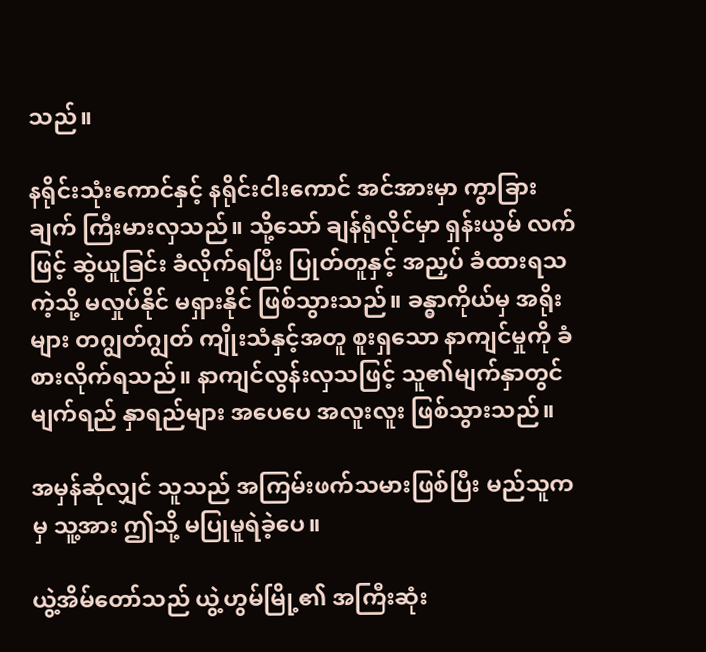သည်။

နရိုင်းသုံးကောင်နှင့် နရိုင်းငါးကောင် အင်အားမှာ ကွာခြားချက် ကြီးမားလှသည်။ သို့သော် ချန်ရုံလိုင်မှာ ရှန်းယွမ် လက်ဖြင့် ဆွဲယူခြင်း ခံလိုက်ရပြီး ပြုတ်တူနှင့် အညှပ် ခံထားရသကဲ့သို့ မလှုပ်နိုင် မရှားနိုင် ဖြစ်သွားသည်။ ခန္ဓာကိုယ်မှ အရိုးများ တဂျွတ်ဂျွတ် ကျိုးသံနှင့်အတူ စူးရှသော နာကျင်မှုကို ခံစားလိုက်ရသည်။ နာကျင်လွန်းလှသဖြင့် သူ၏မျက်နှာတွင် မျက်ရည် နှာရည်များ အပေပေ အလူးလူး ဖြစ်သွားသည်။

အမှန်ဆိုလျှင် သူသည် အကြမ်းဖက်သမားဖြစ်ပြီး မည်သူကမှ သူ့အား ဤသို့ မပြုမူရဲခဲ့ပေ။

ယွဲ့အိမ်တော်သည် ယွဲ့ဟွမ်မြို့၏ အကြီးဆုံး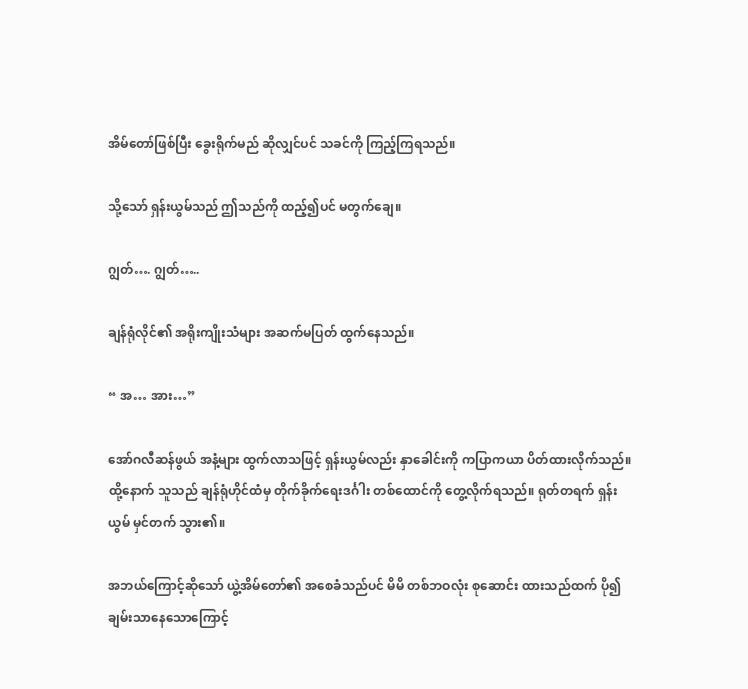အိမ်တော်ဖြစ်ပြီး ခွေးရိုက်မည် ဆိုလျှင်ပင် သခင်ကို ကြည့်ကြရသည်။

သို့သော် ရှန်းယွမ်သည် ဤသည်ကို ထည့်၍ပင် မတွက်ချေ။

ဂျွတ်…. ဂျွတ်…..

ချန်ရုံလိုင်၏ အရိုးကျိုးသံများ အဆက်မပြတ် ထွက်နေသည်။

“ အ… အား…”

အော်ဂလီဆန်ဖွယ် အနံ့များ ထွက်လာသဖြင့် ရှန်းယွမ်လည်း နှာခေါင်းကို ကပြာကယာ ပိတ်ထားလိုက်သည်။ ထို့နောက် သူသည် ချန်ရုံဟိုင်ထံမှ တိုက်ခိုက်ရေးဒင်္ဂါး တစ်ထောင်ကို တွေ့လိုက်ရသည်။ ရုတ်တရက် ရှန်းယွမ် မှင်တက် သွား၏။

အဘယ်ကြောင့်ဆိုသော် ယွဲ့အိမ်တော်၏ အစေခံသည်ပင် မိမိ တစ်ဘဝလုံး စုဆောင်း ထားသည်ထက် ပို၍ ချမ်းသာနေသောကြောင့်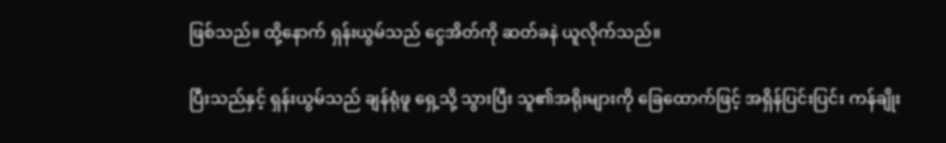ဖြစ်သည်။ ထို့နောက် ရှန်းယွမ်သည် ငွေအိတ်ကို ဆတ်ခနဲ ယူလိုက်သည်။

ပြီးသည်နှင့် ရှန်းယွမ်သည် ချန်ရုံဖူ ရှေ့သို့ သွားပြီး သူ၏အရိုးများကို ခြေထောက်ဖြင့် အရှိန်ပြင်းပြင်း ကန်ချိုး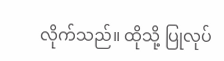လိုက်သည်။ ထိုသို့ ပြုလုပ်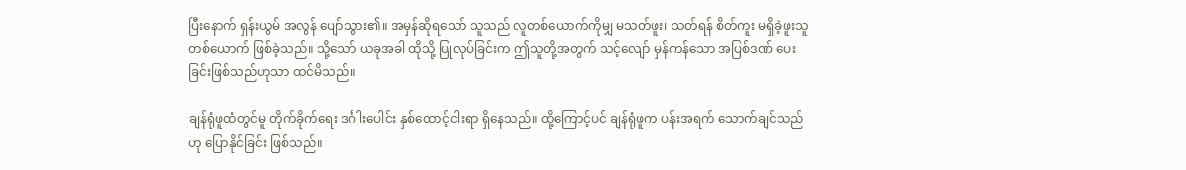ပြီးနောက် ရှန်းယွမ် အလွန် ပျော်သွား၏။ အမှန်ဆိုရသော် သူသည် လူတစ်ယောက်ကိုမျှ မသတ်ဖူး၊ သတ်ရန် စိတ်ကူး မရှိခဲ့ဖူးသူ တစ်ယောက် ဖြစ်ခဲ့သည်။ သို့သော် ယခုအခါ ထိုသို့ ပြုလုပ်ခြင်းက ဤသူတို့အတွက် သင့်လျော် မှန်ကန်သော အပြစ်ဒဏ် ပေးခြင်းဖြစ်သည်ဟုသာ ထင်မိသည်။

ချန်ရုံဖူထံတွင်မူ တိုက်ခိုက်ရေး ဒင်္ဂါးပေါင်း နှစ်ထောင့်ငါးရာ ရှိနေသည်။ ထို့ကြောင့်ပင် ချန်ရုံဖူက ပန်းအရက် သောက်ချင်သည်ဟု ပြောနိုင်ခြင်း ဖြစ်သည်။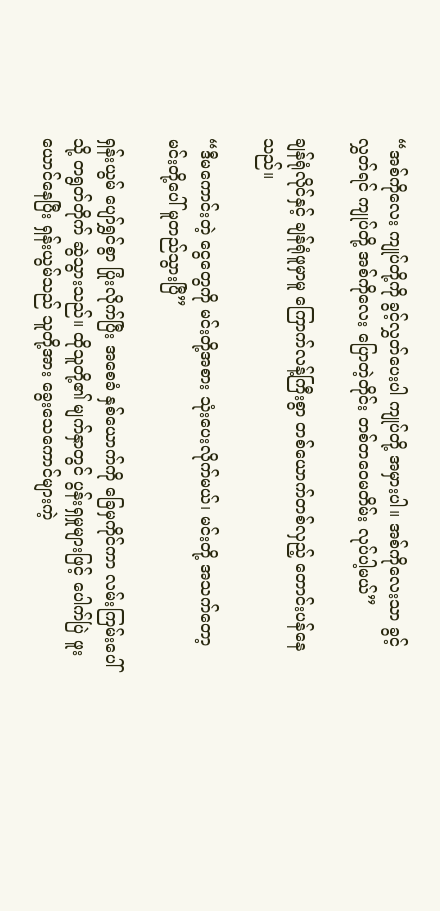“အစ်ကိုလေး ကျုပ်တို့ကို ခွင့်လွှတ်ပေးပါ ကျုပ်တို့ အမှားပါ။ အစ်ကိုလေးသာ ခွင့်လွှတ်ရင် ကျုပ်တို့ အစ်ကိုလေး ပြောတဲ့တိုင်း တစ်တဝေမတိမ်း လုပ်ပါ့မယ်”

ချန်ရုံလိုင်နှင့် ချန်ရုံဖူမှာမူ ကြောက်လန့်ကြီးစွာ တစ်ယောက်တစ်လှည့် တောင်းပန်နေသည်။

“ဒီမကောင်းတဲ့ ငွေတွေကို မင်းတို့အစား သုံးပေးလိုက်မယ်၊ မင်းတို့ အသက်တော့ မင်းတို့ပေါ် မူတည်သွားပြီ”

ရှန်းယွမ် ပျော်ရွှင်စွာ ပြုံးလိုက်ပြီး အစေခံ နှစ်ယောက်ကို ခြေမှကိုင်ကာ လမ်းကြမ်းပေါ်သို့ တရွတ်တိုက် ဆွဲသွားသည်။ ထိုသူတို့၏ မျက်နှာတွင် ပွန်းရှမှုများဖြင့် ပေါက်ပြဲ ဖူးယောင်နေပြီး ရှန်းယွမ်သည် သူတို့အား ခွေးသေကောင်များကဲ့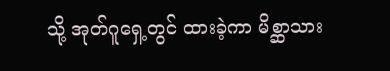သို့ အုတ်ဂူရှေ့တွင် ထားခဲ့ကာ မိစ္ဆာသား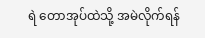ရဲ တောအုပ်ထဲသို့ အမဲလိုက်ရန်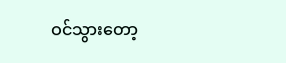ဝင်သွားတော့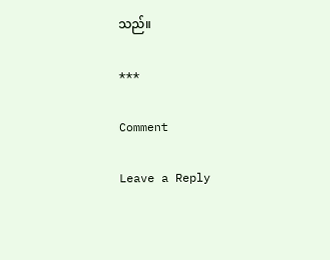သည်။

***

Comment

Leave a Reply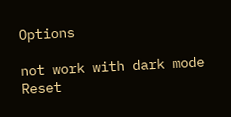Options

not work with dark mode
Reset